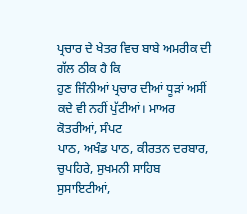ਪ੍ਰਚਾਰ ਦੇ ਖੇਤਰ ਵਿਚ ਬਾਬੇ ਅਮਰੀਕ ਦੀ ਗੱਲ ਠੀਕ ਹੈ ਕਿ
ਹੁਣ ਜਿੰਨੀਆਂ ਪ੍ਰਚਾਰ ਦੀਆਂ ਧੂੜਾਂ ਅਸੀਂ ਕਦੇ ਵੀ ਨਹੀਂ ਪੁੱਟੀਆਂ। ਮਾਅਰ ਕੋਤਰੀਆਂ, ਸੰਪਟ
ਪਾਠ, ਅਖੰਡ ਪਾਠ, ਕੀਰਤਨ ਦਰਬਾਰ, ਚੁਪਹਿਰੇ, ਸੁਖਮਨੀ ਸਾਹਿਬ ਸੁਸਾਇਟੀਆਂ,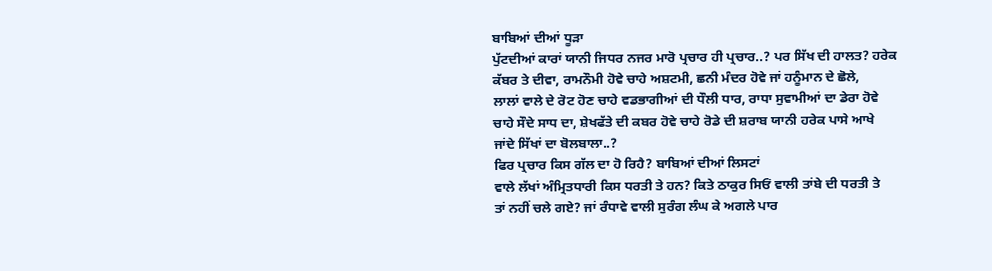ਬਾਬਿਆਂ ਦੀਆਂ ਧੂੜਾ
ਪੁੱਟਦੀਆਂ ਕਾਰਾਂ ਯਾਨੀ ਜਿਧਰ ਨਜਰ ਮਾਰੋ ਪ੍ਰਚਾਰ ਹੀ ਪ੍ਰਚਾਰ..? ਪਰ ਸਿੱਖ ਦੀ ਹਾਲਤ? ਹਰੇਕ
ਕੱਬਰ ਤੇ ਦੀਵਾ, ਰਾਮਨੌਮੀ ਹੋਵੇ ਚਾਹੇ ਅਸ਼ਟਮੀ, ਛਨੀ ਮੰਦਰ ਹੋਵੇ ਜਾਂ ਹਨੂੰਮਾਨ ਦੇ ਛੋਲੇ,
ਲਾਲਾਂ ਵਾਲੇ ਦੇ ਰੋਟ ਹੋਣ ਚਾਹੇ ਵਡਭਾਗੀਆਂ ਦੀ ਧੌਲੀ ਧਾਰ, ਰਾਧਾ ਸੁਵਾਮੀਆਂ ਦਾ ਡੇਰਾ ਹੋਵੇ
ਚਾਹੇ ਸੌਦੇ ਸਾਧ ਦਾ, ਸ਼ੇਖਫੱਤੇ ਦੀ ਕਬਰ ਹੋਵੇ ਚਾਹੇ ਰੋਡੇ ਦੀ ਸ਼ਰਾਬ ਯਾਨੀ ਹਰੇਕ ਪਾਸੇ ਆਖੇ
ਜਾਂਦੇ ਸਿੱਖਾਂ ਦਾ ਬੋਲਬਾਲਾ..?
ਫਿਰ ਪ੍ਰਚਾਰ ਕਿਸ ਗੱਲ ਦਾ ਹੋ ਰਿਹੈ? ਬਾਬਿਆਂ ਦੀਆਂ ਲਿਸਟਾਂ
ਵਾਲੇ ਲੱਖਾਂ ਅੰਮ੍ਰਿਤਧਾਰੀ ਕਿਸ ਧਰਤੀ ਤੇ ਹਨ? ਕਿਤੇ ਠਾਕੁਰ ਸਿਓਂ ਵਾਲੀ ਤਾਂਬੇ ਦੀ ਧਰਤੀ ਤੇ
ਤਾਂ ਨਹੀਂ ਚਲੇ ਗਏ? ਜਾਂ ਰੰਧਾਵੇ ਵਾਲੀ ਸੁਰੰਗ ਲੰਘ ਕੇ ਅਗਲੇ ਪਾਰ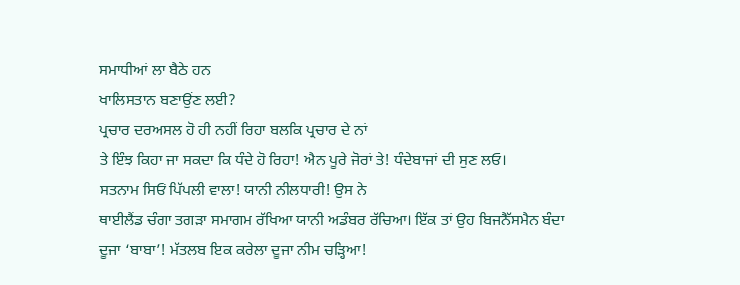ਸਮਾਧੀਆਂ ਲਾ ਬੈਠੇ ਹਨ
ਖਾਲਿਸਤਾਨ ਬਣਾਉਂਣ ਲਈ?
ਪ੍ਰਚਾਰ ਦਰਅਸਲ ਹੋ ਹੀ ਨਹੀਂ ਰਿਹਾ ਬਲਕਿ ਪ੍ਰਚਾਰ ਦੇ ਨਾਂ
ਤੇ ਇੰਝ ਕਿਹਾ ਜਾ ਸਕਦਾ ਕਿ ਧੰਦੇ ਹੋ ਰਿਹਾ! ਐਨ ਪੂਰੇ ਜੋਰਾਂ ਤੇ! ਧੰਦੇਬਾਜਾਂ ਦੀ ਸੁਣ ਲਓ।
ਸਤਨਾਮ ਸਿਓਂ ਪਿੱਪਲੀ ਵਾਲਾ! ਯਾਨੀ ਨੀਲਧਾਰੀ! ਉਸ ਨੇ
ਥਾਈਲੈਂਡ ਚੰਗਾ ਤਗੜਾ ਸਮਾਗਮ ਰੱਖਿਆ ਯਾਨੀ ਅਡੰਬਰ ਰੱਚਿਆ। ਇੱਕ ਤਾਂ ਉਹ ਬਿਜਨੈੱਸਮੈਨ ਬੰਦਾ
ਦੂਜਾ ‘ਬਾਬਾ’! ਮੱਤਲਬ ਇਕ ਕਰੇਲਾ ਦੂਜਾ ਨੀਮ ਚੜ੍ਹਿਆ!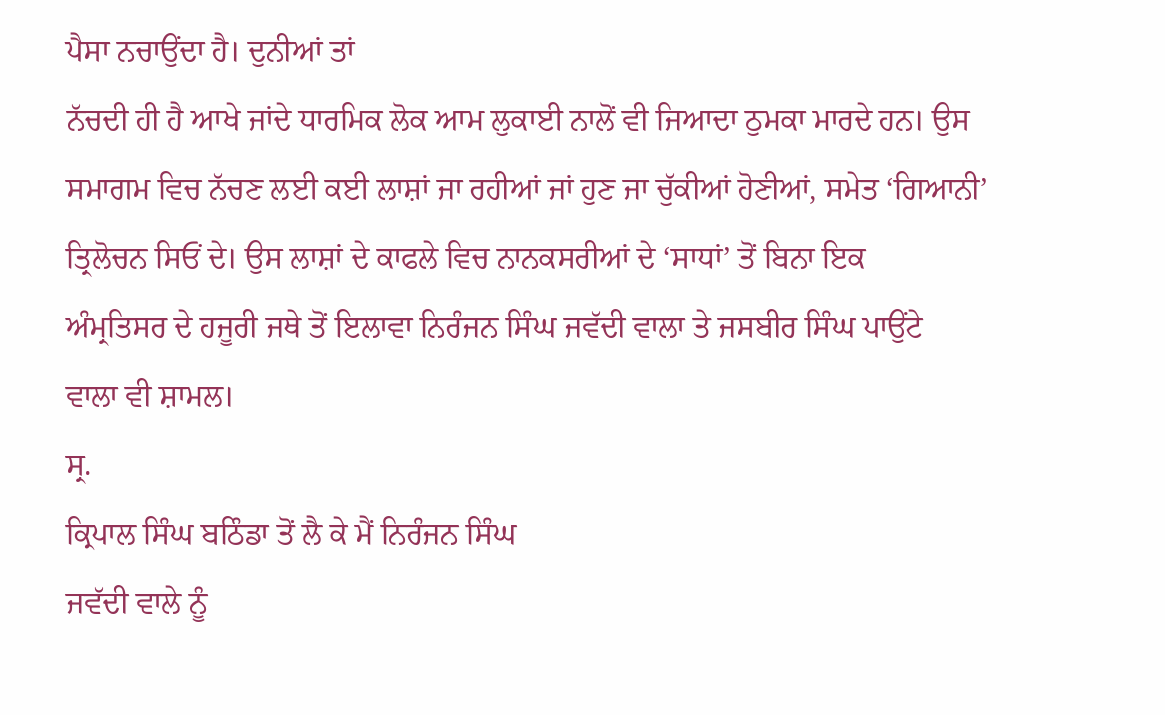ਪੈਸਾ ਨਚਾਉਂਦਾ ਹੈ। ਦੁਨੀਆਂ ਤਾਂ
ਨੱਚਦੀ ਹੀ ਹੈ ਆਖੇ ਜਾਂਦੇ ਧਾਰਮਿਕ ਲੋਕ ਆਮ ਲੁਕਾਈ ਨਾਲੋਂ ਵੀ ਜਿਆਦਾ ਠੁਮਕਾ ਮਾਰਦੇ ਹਨ। ਉਸ
ਸਮਾਗਮ ਵਿਚ ਨੱਚਣ ਲਈ ਕਈ ਲਾਸ਼ਾਂ ਜਾ ਰਹੀਆਂ ਜਾਂ ਹੁਣ ਜਾ ਚੁੱਕੀਆਂ ਹੋਣੀਆਂ, ਸਮੇਤ ‘ਗਿਆਨੀ’
ਤ੍ਰਿਲੋਚਨ ਸਿਓਂ ਦੇ। ਉਸ ਲਾਸ਼ਾਂ ਦੇ ਕਾਫਲੇ ਵਿਚ ਨਾਨਕਸਰੀਆਂ ਦੇ ‘ਸਾਧਾਂ’ ਤੋਂ ਬਿਨਾ ਇਕ
ਅੰਮ੍ਰਤਿਸਰ ਦੇ ਹਜੂਰੀ ਜਥੇ ਤੋਂ ਇਲਾਵਾ ਨਿਰੰਜਨ ਸਿੰਘ ਜਵੱਦੀ ਵਾਲਾ ਤੇ ਜਸਬੀਰ ਸਿੰਘ ਪਾਉਂਟੇ
ਵਾਲਾ ਵੀ ਸ਼ਾਮਲ।
ਸ੍ਰ.
ਕ੍ਰਿਪਾਲ ਸਿੰਘ ਬਠਿੰਡਾ ਤੋਂ ਲੈ ਕੇ ਮੈਂ ਨਿਰੰਜਨ ਸਿੰਘ
ਜਵੱਦੀ ਵਾਲੇ ਨੂੰ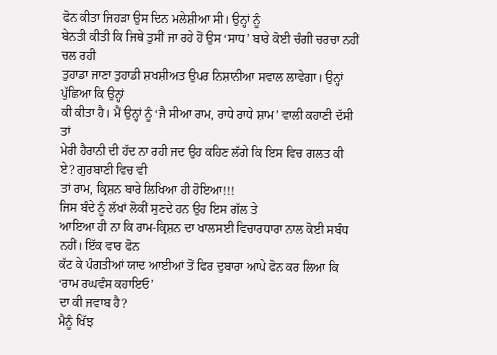ਫੋਨ ਕੀਤਾ ਜਿਹੜਾ ਉਸ ਦਿਨ ਮਲੇਸ਼ੀਆ ਸੀ। ਉਨ੍ਹਾਂ ਨੂੰ
ਬੇਨਤੀ ਕੀਤੀ ਕਿ ਜਿਥੇ ਤੁਸੀਂ ਜਾ ਰਹੇ ਹੋਂ ਉਸ ‘ਸਾਧ’ ਬਾਰੇ ਕੋਈ ਚੰਗੀ ਚਰਚਾ ਨਹੀਂ ਚਲ ਰਹੀ
ਤੁਹਾਡਾ ਜਾਣਾ ਤੁਹਾਡੀ ਸ਼ਖਸ਼ੀਅਤ ਉਪਰ ਨਿਸ਼ਾਨੀਆ ਸਵਾਲ ਲਾਵੇਗਾ। ਉਨ੍ਹਾਂ ਪੁੱਛਿਆ ਕਿ ਉਨ੍ਹਾਂ
ਕੀ ਕੀਤਾ ਹੈ। ਮੈਂ ਉਨ੍ਹਾਂ ਨੂੰ ‘ਜੈ ਸੀਆ ਰਾਮ, ਰਾਧੇ ਰਾਧੇ ਸ਼ਾਮ’ ਵਾਲੀ ਕਹਾਣੀ ਦੱਸੀ ਤਾਂ
ਮੇਰੀ ਹੈਰਾਨੀ ਦੀ ਹੱਦ ਨਾ ਰਹੀ ਜਦ ਉਹ ਕਹਿਣ ਲੱਗੇ ਕਿ ਇਸ ਵਿਚ ਗਲਤ ਕੀ ਏ? ਗੁਰਬਾਣੀ ਵਿਚ ਵੀ
ਤਾਂ ਰਾਮ, ਕ੍ਰਿਸ਼ਨ ਬਾਰੇ ਲਿਖਿਆ ਹੀ ਹੋਇਆ!!!
ਜਿਸ ਬੰਦੇ ਨੂੰ ਲੱਖਾਂ ਲੋਕੀਂ ਸੁਣਦੇ ਹਨ ਉਹ ਇਸ ਗੱਲ ਤੇ
ਆਇਆ ਹੀ ਨਾ ਕਿ ਰਾਮ-ਕ੍ਰਿਸ਼ਨ ਦਾ ਖਾਲਸਈ ਵਿਚਾਰਧਾਰਾ ਨਾਲ ਕੋਈ ਸਬੰਧ ਨਹੀਂ। ਇੱਕ ਵਾਰ ਫੋਨ
ਕੱਟ ਕੇ ਪੰਗਤੀਆਂ ਯਾਦ ਆਈਆਂ ਤੋਂ ਫਿਰ ਦੁਬਾਰਾ ਆਪੇ ਫੋਨ ਕਰ ਲਿਆ ਕਿ ‘ਰਾਮ ਰਘਵੰਸ ਕਹਾਇਓ’
ਦਾ ਕੀ ਜਵਾਬ ਹੈ?
ਮੈਨੂੰ ਖਿੱਝ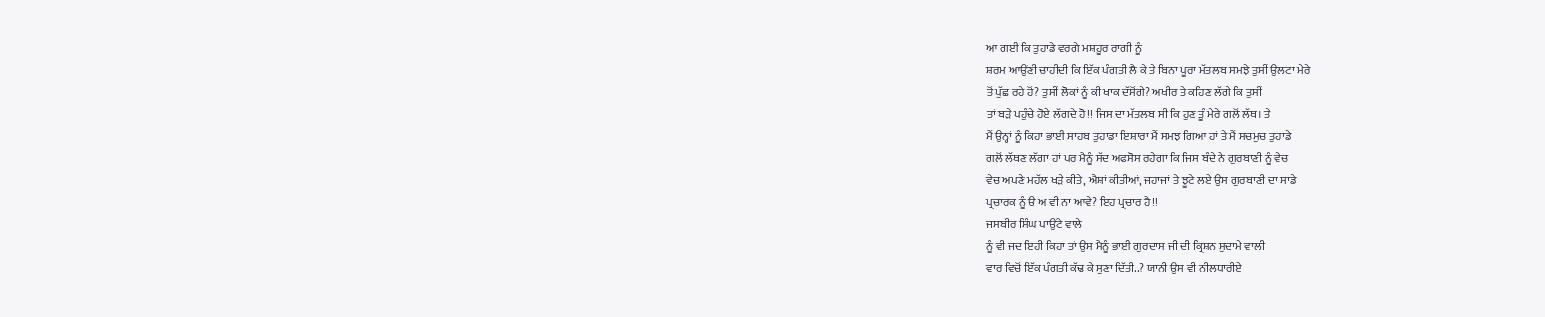ਆ ਗਈ ਕਿ ਤੁਹਾਡੇ ਵਰਗੇ ਮਸ਼ਹੂਰ ਰਾਗੀ ਨੂੰ
ਸ਼ਰਮ ਆਉਂਣੀ ਚਾਹੀਦੀ ਕਿ ਇੱਕ ਪੰਗਤੀ ਲੈ ਕੇ ਤੇ ਬਿਨਾ ਪੂਰਾ ਮੱਤਲਬ ਸਮਝੇ ਤੁਸੀਂ ਉਲਟਾ ਮੇਰੇ
ਤੋਂ ਪੁੱਛ ਰਹੇ ਹੋਂ? ਤੁਸੀਂ ਲੋਕਾਂ ਨੂੰ ਕੀ ਖਾਕ ਦੱਸੋਂਗੇ? ਅਖੀਰ ਤੇ ਕਹਿਣ ਲੱਗੇ ਕਿ ਤੁਸੀਂ
ਤਾਂ ਬੜੇ ਪਹੁੰਚੇ ਹੋਏ ਲੱਗਦੇ ਹੋ!! ਜਿਸ ਦਾ ਮੱਤਲਬ ਸੀ ਕਿ ਹੁਣ ਤੂੰ ਮੇਰੇ ਗਲੋਂ ਲੱਥ। ਤੇ
ਮੈਂ ਉਨ੍ਹਾਂ ਨੂੰ ਕਿਹਾ ਭਾਈ ਸਾਹਬ ਤੁਹਾਡਾ ਇਸ਼ਾਰਾ ਮੈਂ ਸਮਝ ਗਿਆ ਹਾਂ ਤੇ ਮੈਂ ਸਚਮੁਚ ਤੁਹਾਡੇ
ਗਲੋਂ ਲੱਥਣ ਲੱਗਾ ਹਾਂ ਪਰ ਮੈਨੂੰ ਸੱਦ ਅਫਸੋਸ ਰਹੇਗਾ ਕਿ ਜਿਸ ਬੰਦੇ ਨੇ ਗੁਰਬਾਣੀ ਨੂੰ ਵੇਚ
ਵੇਚ ਅਪਣੇ ਮਹੱਲ ਖੜੇ ਕੀਤੇ, ਐਸ਼ਾਂ ਕੀਤੀਆਂ, ਜਹਾਜਾਂ ਤੇ ਝੂਟੇ ਲਏ ਉਸ ਗੁਰਬਾਣੀ ਦਾ ਸਾਡੇ
ਪ੍ਰਚਾਰਕ ਨੂੰ ੳ ਅ ਵੀ ਨਾ ਆਵੇ? ਇਹ ਪ੍ਰਚਾਰ ਹੈ!!
ਜਸਬੀਰ ਸਿੰਘ ਪਾਉਂਟੇ ਵਾਲੇ
ਨੂੰ ਵੀ ਜਦ ਇਹੀ ਕਿਹਾ ਤਾਂ ਉਸ ਮੈਨੂੰ ਭਾਈ ਗੁਰਦਾਸ ਜੀ ਦੀ ਕ੍ਰਿਸ਼ਨ ਸੁਦਾਮੇ ਵਾਲੀ
ਵਾਰ ਵਿਚੋਂ ਇੱਕ ਪੰਗਤੀ ਕੱਢ ਕੇ ਸੁਣਾ ਦਿੱਤੀ..? ਯਾਨੀ ਉਸ ਵੀ ਨੀਲਧਾਰੀਏ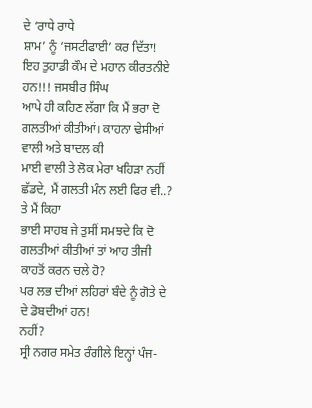ਦੇ ‘ਰਾਧੇ ਰਾਧੇ
ਸ਼ਾਮ’ ਨੂੰ ‘ਜਸਟੀਫਾਈ’ ਕਰ ਦਿੱਤਾ!
ਇਹ ਤੁਹਾਡੀ ਕੌਮ ਦੇ ਮਹਾਨ ਕੀਰਤਨੀਏ ਹਨ!!! ਜਸਬੀਰ ਸਿੰਘ
ਆਪੇ ਹੀ ਕਹਿਣ ਲੱਗਾ ਕਿ ਮੈਂ ਭਰਾ ਦੋ ਗਲਤੀਆਂ ਕੀਤੀਆਂ। ਕਾਹਨਾ ਢੇਸੀਆਂ ਵਾਲੀ ਅਤੇ ਬਾਦਲ ਕੀ
ਮਾਈ ਵਾਲੀ ਤੇ ਲੋਕ ਮੇਰਾ ਖਹਿੜਾ ਨਹੀਂ ਛੱਡਦੇ, ਮੈਂ ਗਲਤੀ ਮੰਨ ਲਈ ਫਿਰ ਵੀ..? ਤੇ ਮੈਂ ਕਿਹਾ
ਭਾਈ ਸਾਹਬ ਜੇ ਤੁਸੀਂ ਸਮਝਦੇ ਕਿ ਦੋ ਗਲਤੀਆਂ ਕੀਤੀਆਂ ਤਾਂ ਆਹ ਤੀਜੀ ਕਾਹਤੋਂ ਕਰਨ ਚਲੇ ਹੋ?
ਪਰ ਲਭ ਦੀਆਂ ਲਹਿਰਾਂ ਬੰਦੇ ਨੂੰ ਗੋਤੇ ਦੇ ਦੇ ਡੋਬਦੀਆਂ ਹਨ!
ਨਹੀਂ?
ਸ੍ਰੀ ਨਗਰ ਸਮੇਤ ਰੰਗੀਲੇ ਇਨ੍ਹਾਂ ਪੰਜ-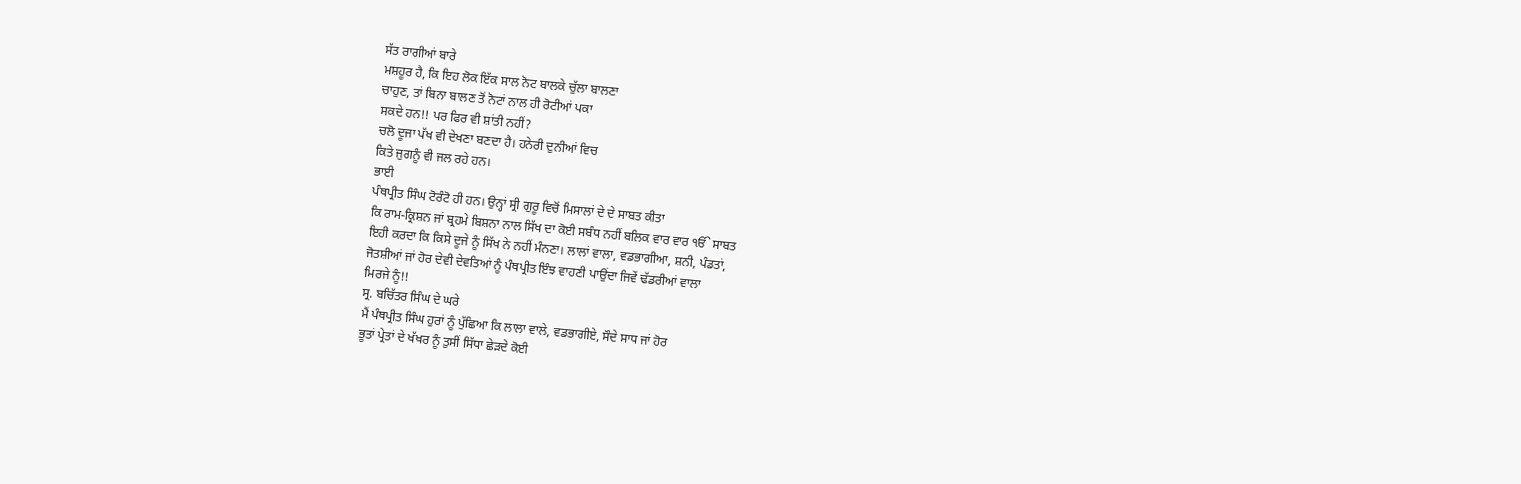ਸੱਤ ਰਾਗੀਆਂ ਬਾਰੇ
ਮਸ਼ਹੂਰ ਹੈ, ਕਿ ਇਹ ਲੋਕ ਇੱਕ ਸਾਲ ਨੋਟ ਬਾਲਕੇ ਚੁੱਲਾ ਬਾਲਣਾ
ਚਾਹੁਣ, ਤਾਂ ਬਿਨਾ ਬਾਲਣ ਤੋਂ ਨੋਟਾਂ ਨਾਲ ਹੀ ਰੋਟੀਆਂ ਪਕਾ
ਸਕਦੇ ਹਨ!! ਪਰ ਫਿਰ ਵੀ ਸ਼ਾਂਤੀ ਨਹੀਂ?
ਚਲੋ ਦੂਜਾ ਪੱਖ ਵੀ ਦੇਖਣਾ ਬਣਦਾ ਹੈ। ਹਨੇਰੀ ਦੁਨੀਆਂ ਵਿਚ
ਕਿਤੇ ਜੁਗਨੂੰ ਵੀ ਜਲ ਰਹੇ ਹਨ।
ਭਾਈ
ਪੰਥਪ੍ਰੀਤ ਸਿੰਘ ਟੋਰੰਟੋ ਹੀ ਹਨ। ਉਨ੍ਹਾਂ ਸ੍ਰੀ ਗੁਰੂ ਵਿਚੋਂ ਮਿਸਾਲਾਂ ਦੇ ਦੇ ਸਾਬਤ ਕੀਤਾ
ਕਿ ਰਾਮ-ਕ੍ਰਿਸ਼ਨ ਜਾਂ ਬ੍ਰਹਮੇ ਬਿਸ਼ਨਾ ਨਾਲ ਸਿੱਖ ਦਾ ਕੋਈ ਸਬੰਧ ਨਹੀਂ ਬਲਿਕ ਵਾਰ ਵਾਰ ੴ ਸਾਬਤ
ਇਹੀ ਕਰਦਾ ਕਿ ਕਿਸੇ ਦੂਜੇ ਨੂੰ ਸਿੱਖ ਨੇ ਨਹੀਂ ਮੰਨਣਾ। ਲਾਲਾਂ ਵਾਲਾ, ਵਡਭਾਗੀਆ, ਸ਼ਨੀ, ਪੰਡਤਾਂ,
ਜੋਤਸ਼ੀਆਂ ਜਾਂ ਹੋਰ ਦੇਵੀ ਦੇਵਤਿਆਂ ਨੂੰ ਪੰਥਪ੍ਰੀਤ ਇੰਝ ਵਾਹਣੀ ਪਾਉਂਦਾ ਜਿਵੇਂ ਢੱਡਰੀਆਂ ਵਾਲਾ
ਮਿਰਜੇ ਨੂੰ!!
ਸ੍ਰ. ਬਚਿੱਤਰ ਸਿੰਘ ਦੇ ਘਰੇ
ਮੈਂ ਪੰਥਪ੍ਰੀਤ ਸਿੰਘ ਹੁਰਾਂ ਨੂੰ ਪੁੱਛਿਆ ਕਿ ਲਾਲਾ ਵਾਲੇ, ਵਡਭਾਗੀਏ, ਸੌਦੇ ਸਾਧ ਜਾਂ ਹੋਰ
ਭੂਤਾਂ ਪ੍ਰੇਤਾਂ ਦੇ ਖੱਖਰ ਨੂੰ ਤੁਸੀਂ ਸਿੱਧਾ ਛੇੜਦੇ ਕੋਈ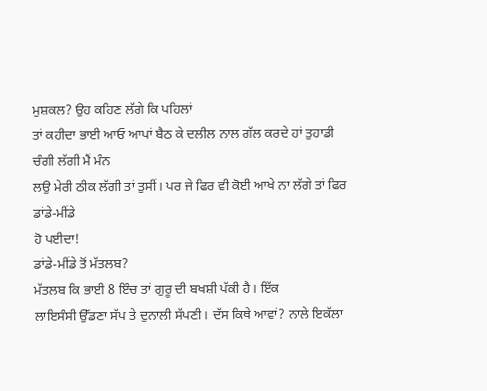ਮੁਸ਼ਕਲ? ਉਹ ਕਹਿਣ ਲੱਗੇ ਕਿ ਪਹਿਲਾਂ
ਤਾਂ ਕਹੀਦਾ ਭਾਈ ਆਓ ਆਪਾਂ ਬੈਠ ਕੇ ਦਲੀਲ ਨਾਲ ਗੱਲ ਕਰਦੇ ਹਾਂ ਤੁਹਾਡੀ ਚੰਗੀ ਲੱਗੀ ਮੈਂ ਮੰਨ
ਲਉ ਮੇਰੀ ਠੀਕ ਲੱਗੀ ਤਾਂ ਤੁਸੀਂ। ਪਰ ਜੇ ਫਿਰ ਵੀ ਕੋਈ ਆਖੇ ਨਾ ਲੱਗੇ ਤਾਂ ਫਿਰ ਡਾਂਡੇ-ਮੀਂਡੇ
ਹੋ ਪਈਦਾ!
ਡਾਂਡੇ-ਮੀਂਡੇ ਤੋਂ ਮੱਤਲਬ?
ਮੱਤਲਬ ਕਿ ਭਾਈ 8 ਇੰਚ ਤਾਂ ਗੁਰੂ ਦੀ ਬਖਸ਼ੀ ਪੱਕੀ ਹੈ। ਇੱਕ
ਲਾਇਸੰਸੀ ਉੱਡਣਾ ਸੱਪ ਤੇ ਦੁਨਾਲੀ ਸੱਪਣੀ। ਦੱਸ ਕਿਥੇ ਆਵਾਂ? ਨਾਲੇ ਇਕੱਲਾ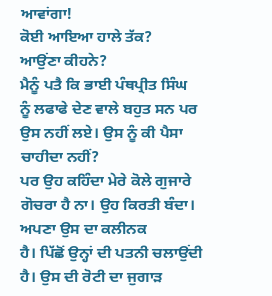ਆਵਾਂਗਾ!
ਕੋਈ ਆਇਆ ਹਾਲੇ ਤੱਕ?
ਆਉਂਣਾ ਕੀਹਨੇ?
ਮੈਨੂੰ ਪਤੈ ਕਿ ਭਾਈ ਪੰਥਪ੍ਰੀਤ ਸਿੰਘ
ਨੂੰ ਲਫਾਫੇ ਦੇਣ ਵਾਲੇ ਬਹੁਤ ਸਨ ਪਰ ਉਸ ਨਹੀਂ ਲਏ। ਉਸ ਨੂੰ ਕੀ ਪੈਸਾ ਚਾਹੀਦਾ ਨਹੀਂ?
ਪਰ ਉਹ ਕਹਿੰਦਾ ਮੇਰੇ ਕੋਲੇ ਗੁਜਾਰੇ ਗੋਚਰਾ ਹੈ ਨਾ। ਉਹ ਕਿਰਤੀ ਬੰਦਾ। ਅਪਣਾ ਉਸ ਦਾ ਕਲੀਨਕ
ਹੈ। ਪਿੱਛੋਂ ਉਨ੍ਹਾਂ ਦੀ ਪਤਨੀ ਚਲਾਉਂਦੀ ਹੈ। ਉਸ ਦੀ ਰੋਟੀ ਦਾ ਜੁਗਾੜ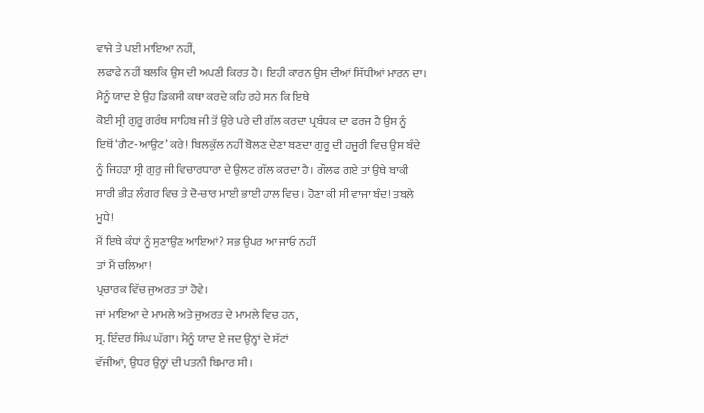ਵਾਜੇ ਤੇ ਪਈ ਮਾਇਆ ਨਹੀਂ,
ਲਫਾਫੇ ਨਹੀਂ ਬਲਕਿ ਉਸ ਦੀ ਅਪਣੀ ਕਿਰਤ ਹੈ। ਇਹੀ ਕਾਰਨ ਉਸ ਦੀਆਂ ਸਿੱਧੀਆਂ ਮਾਰਨ ਦਾ।
ਮੈਨੂੰ ਯਾਦ ਏ ਉਹ ਡਿਕਸੀ ਕਥਾ ਕਰਦੇ ਕਹਿ ਰਹੇ ਸਨ ਕਿ ਇਥੇ
ਕੋਈ ਸ੍ਰੀ ਗੁਰੂ ਗਰੰਥ ਸਾਹਿਬ ਜੀ ਤੋਂ ਉਰੇ ਪਰੇ ਦੀ ਗੱਲ ਕਰਦਾ ਪ੍ਰਬੰਧਕ ਦਾ ਫਰਜ ਹੈ ਉਸ ਨੂੰ
ਇਥੋਂ ‘ਗੈਟ-ਆਉਟ’ ਕਰੇ! ਬਿਲਕੁੱਲ ਨਹੀਂ ਬੋਲਣ ਦੇਣਾ ਬਣਦਾ ਗੁਰੂ ਦੀ ਹਜੂਰੀ ਵਿਚ ਉਸ ਬੰਦੇ
ਨੂੰ ਜਿਹੜਾ ਸ੍ਰੀ ਗੁਰੁ ਜੀ ਵਿਚਾਰਧਾਰਾ ਦੇ ਉਲਟ ਗੱਲ ਕਰਦਾ ਹੈ। ਗੌਲਫ ਗਏ ਤਾਂ ਉਥੇ ਬਾਕੀ
ਸਾਰੀ ਭੀੜ ਲੰਗਰ ਵਿਚ ਤੇ ਦੋ-ਚਾਰ ਮਾਈ ਭਾਈ ਹਾਲ ਵਿਚ। ਹੋਣਾ ਕੀ ਸੀ ਵਾਜਾ ਬੰਦ! ਤਬਲੇ ਮੂਧੇ!
ਮੈਂ ਇਥੇ ਕੰਧਾਂ ਨੂੰ ਸੁਣਾਉਂਣ ਆਇਆਂ? ਸਭ ਉਪਰ ਆ ਜਾਓ ਨਹੀਂ
ਤਾਂ ਮੈਂ ਚਲਿਆ!
ਪ੍ਰਚਾਰਕ ਵਿੱਚ ਜੁਅਰਤ ਤਾਂ ਹੋਵੇ।
ਜਾਂ ਮਾਇਆ ਦੇ ਮਾਮਲੇ ਅਤੇ ਜੁਅਰਤ ਦੇ ਮਾਮਲੇ ਵਿਚ ਹਨ,
ਸ੍ਰ. ਇੰਦਰ ਸਿੰਘ ਘੱਗਾ। ਮੈਨੂੰ ਯਾਦ ਏ ਜਦ ਉਨ੍ਹਾਂ ਦੇ ਸੱਟਾਂ
ਵੱਜੀਆਂ, ਉਧਰ ਉਨ੍ਹਾਂ ਦੀ ਪਤਨੀ ਬਿਮਾਰ ਸੀ।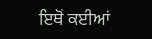ਇਥੋਂ ਕਈਆਂ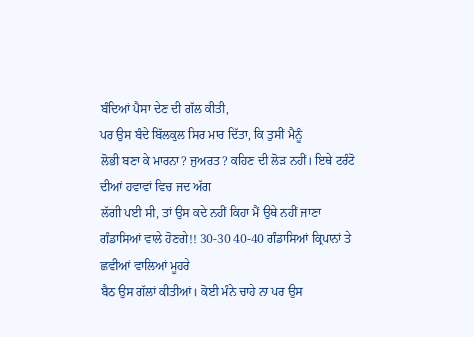ਬੰਦਿਆਂ ਪੈਸਾ ਦੇਣ ਦੀ ਗੱਲ ਕੀਤੀ,
ਪਰ ਉਸ ਬੰਦੇ ਬਿੱਲਕੁਲ ਸਿਰ ਮਾਰ ਦਿੱਤਾ, ਕਿ ਤੁਸੀਂ ਮੈਨੂੰ
ਲੋਭੀ ਬਣਾ ਕੇ ਮਾਰਨਾ? ਜੁਅਰਤ? ਕਹਿਣ ਦੀ ਲੋੜ ਨਹੀਂ। ਇਥੇ ਟਰੰਟੋ ਦੀਆਂ ਹਵਾਵਾਂ ਵਿਚ ਜਦ ਅੱਗ
ਲੱਗੀ ਪਈ ਸੀ, ਤਾਂ ਉਸ ਕਦੇ ਨਹੀਂ ਕਿਹਾ ਮੈਂ ਉਥੇ ਨਹੀਂ ਜਾਣਾ
ਗੰਡਾਸਿਆਂ ਵਾਲੇ ਹੋਣਗੇ!! 30-30 40-40 ਗੰਡਾਸਿਆਂ ਕ੍ਰਿਪਾਨਾਂ ਤੇ ਛਵੀਆਂ ਵਾਲਿਆਂ ਮੂਹਰੇ
ਬੈਠ ਉਸ ਗੱਲਾਂ ਕੀਤੀਆਂ। ਕੋਈ ਮੰਨੇ ਚਾਹੇ ਨਾ ਪਰ ਉਸ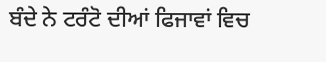ਬੰਦੇ ਨੇ ਟਰੰਟੋ ਦੀਆਂ ਫਿਜਾਵਾਂ ਵਿਚ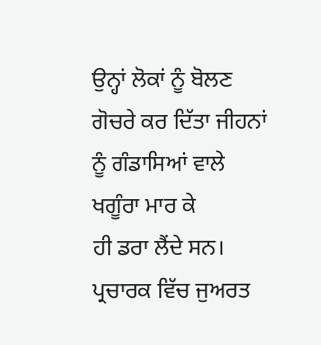ਉਨ੍ਹਾਂ ਲੋਕਾਂ ਨੂੰ ਬੋਲਣ ਗੋਚਰੇ ਕਰ ਦਿੱਤਾ ਜੀਹਨਾਂ ਨੂੰ ਗੰਡਾਸਿਆਂ ਵਾਲੇ ਖਗੂੰਰਾ ਮਾਰ ਕੇ
ਹੀ ਡਰਾ ਲੈਂਦੇ ਸਨ।
ਪ੍ਰਚਾਰਕ ਵਿੱਚ ਜੁਅਰਤ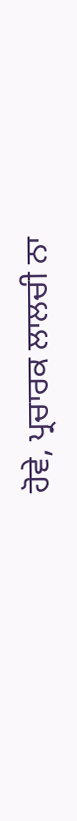ਹੋਵੇ, ਪ੍ਰਚਾਰਕ ਲਾਲਚੀ ਨਾ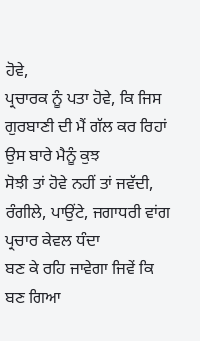ਹੋਵੇ,
ਪ੍ਰਚਾਰਕ ਨੂੰ ਪਤਾ ਹੋਵੇ, ਕਿ ਜਿਸ ਗੁਰਬਾਣੀ ਦੀ ਮੈਂ ਗੱਲ ਕਰ ਰਿਹਾਂ ਉਸ ਬਾਰੇ ਮੈਨੂੰ ਕੁਝ
ਸੋਝੀ ਤਾਂ ਹੋਵੇ ਨਹੀਂ ਤਾਂ ਜਵੱਦੀ, ਰੰਗੀਲੇ, ਪਾਉਂਟੇ, ਜਗਾਧਰੀ ਵਾਂਗ ਪ੍ਰਚਾਰ ਕੇਵਲ ਧੰਦਾ
ਬਣ ਕੇ ਰਹਿ ਜਾਵੇਗਾ ਜਿਵੇਂ ਕਿ ਬਣ ਗਿਆ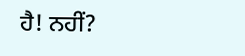ਹੈ! ਨਹੀਂ?